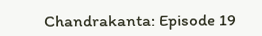Chandrakanta: Episode 19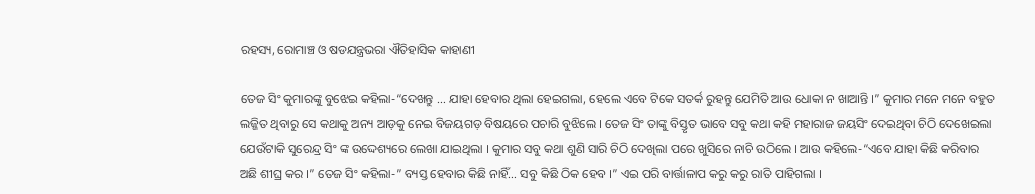ରହସ୍ୟ, ରୋମାଞ୍ଚ ଓ ଷଡଯନ୍ତ୍ରଭରା ଐତିହାସିକ କାହାଣୀ

ତେଜ ସିଂ କୁମାରଙ୍କୁ ବୁଝେଇ କହିଲା-“ଦେଖନ୍ତୁ … ଯାହା ହେବାର ଥିଲା ହେଇଗଲା, ହେଲେ ଏବେ ଟିକେ ସତର୍କ ରୁହନ୍ତୁ ଯେମିତି ଆଉ ଧୋକା ନ ଖାଆନ୍ତି ।” କୁମାର ମନେ ମନେ ବହୁତ ଲଜ୍ଜିତ ଥିବାରୁ ସେ କଥାକୁ ଅନ୍ୟ ଆଡ଼କୁ ନେଇ ବିଜୟଗଡ଼ ବିଷୟରେ ପଚାରି ବୁଝିଲେ । ତେଜ ସିଂ ତାଙ୍କୁ ବିସ୍ତୃତ ଭାବେ ସବୁ କଥା କହି ମହାରାଜ ଜୟସିଂ ଦେଇଥିବା ଚିଠି ଦେଖେଇଲା ଯେଉଁଟାକି ସୁରେନ୍ଦ୍ର ସିଂ ଙ୍କ ଉଦ୍ଦେଶ୍ୟରେ ଲେଖା ଯାଇଥିଲା । କୁମାର ସବୁ କଥା ଶୁଣି ସାରି ଚିଠି ଦେଖିଲା ପରେ ଖୁସିରେ ନାଚି ଉଠିଲେ । ଆଉ କହିଲେ-“ଏବେ ଯାହା କିଛି କରିବାର ଅଛି ଶୀଘ୍ର କର ।” ତେଜ ସିଂ କହିଲା-” ବ୍ୟସ୍ତ ହେବାର କିଛି ନାହିଁ… ସବୁ କିଛି ଠିକ ହେବ ।” ଏଇ ପରି ବାର୍ତ୍ତାଳାପ କରୁ କରୁ ରାତି ପାହିଗଲା ।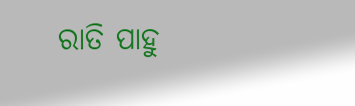ରାତି ପାହୁ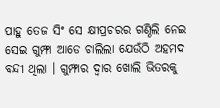ପାହୁ ତେଜ ସିଂ ସେ କ୍ଷୀପ୍ରଚରର ଗଣ୍ଠିଲି ନେଇ ସେଇ ଗୁମ୍ଫା ଆଡେ ଚାଲିଲା ଯେଉଁଠି ଅହମଦ ବନ୍ଦୀ ଥିଲା । ଗୁମ୍ଫାର ଦ୍ୱାର ଖୋଲି ଭିତରକୁ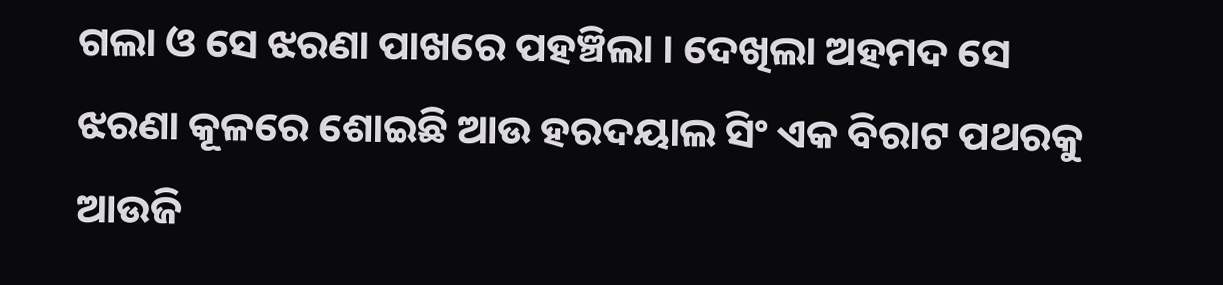ଗଲା ଓ ସେ ଝରଣା ପାଖରେ ପହଞ୍ଚିଲା । ଦେଖିଲା ଅହମଦ ସେ ଝରଣା କୂଳରେ ଶୋଇଛି ଆଉ ହରଦୟାଲ ସିଂ ଏକ ବିରାଟ ପଥରକୁ ଆଉଜି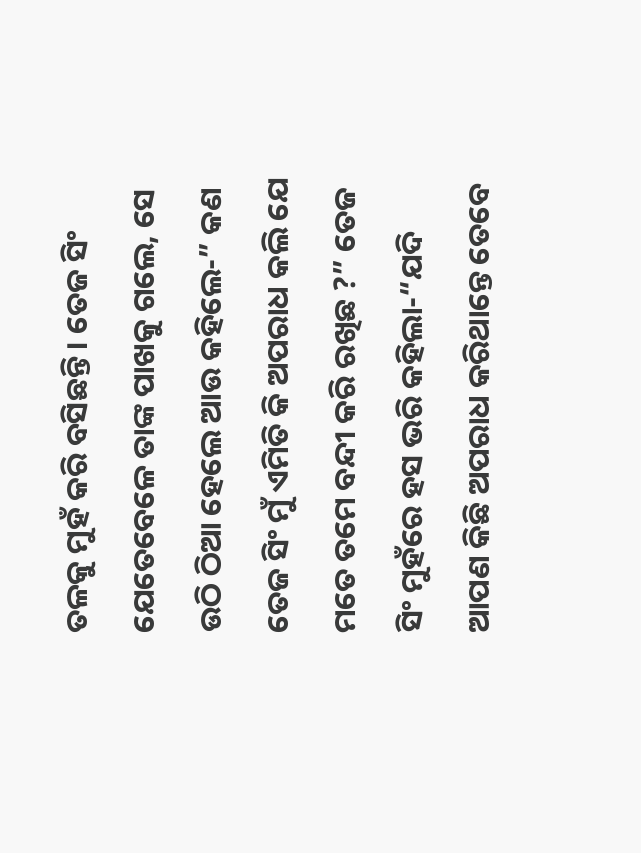ତଳକୁ ମୁହଁ କରି ବସିଛନ୍ତି । ତେଜ ସିଂ ଯେତେବେଳେ ତାଙ୍କ ପାଖକୁ ଗଲେ, ସେ ଉଠି ଠିଆ ହେଲେ ଆଉ କହିଲେ-” କଣ ତେଜ ସିଂ ମୁଁ ଏମିତି କି ଅପରାଧ କଲି ଯେ ମତେ ତମେ ବନ୍ଦୀ କରି ରଖିଛ ?” ତେଜ ସିଂ ମୁହଁରେ ହସ ଭରି କହିଲା-“ଯଦି ଆପଣ କିଛି ଅପରାଧ କରିଥାନ୍ତେ ତେବେ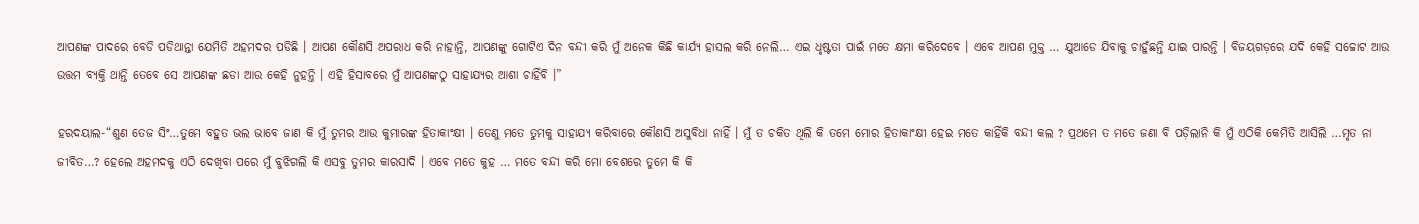ଆପଣଙ୍କ ପାଦରେ ବେଡି ପଡିଥାନ୍ତା ଯେମିତି ଅହମଦର ପଡିଛି । ଆପଣ କୌଣସି ଅପରାଧ କରି ନାହାନ୍ତି, ଆପଣଙ୍କୁ ଗୋଟିଏ ଦିନ ବନ୍ଦୀ କରି ମୁଁ ଅନେକ କିଛି କାର୍ଯ୍ୟ ହାସଲ କରି ନେଲି… ଏଇ ଧୃଷ୍ଟତା ପାଇଁ ମତେ କ୍ଷମା କରିଦେବେ । ଏବେ ଆପଣ ମୁକ୍ତ … ଯୁଆଡେ ଯିବାକୁ ଚାହୁଁଛନ୍ତି ଯାଇ ପାରନ୍ତି । ବିଜୟଗଡ଼ରେ ଯଦି କେହି ସଚ୍ଚୋଟ ଆଉ ଉତ୍ତମ ବ୍ୟକ୍ତି ଥାନ୍ତି ତେବେ ସେ ଆପଣଙ୍କ ଛଡା ଆଉ କେହି ନୁହନ୍ତି । ଏହି ହିସାବରେ ମୁଁ ଆପଣଙ୍କଠୁ ସାହାଯ୍ୟର ଆଶା ଚାହିଁବି ।”

ହରଦୟାଲ-“ଶୁଣ ତେଜ ସିଂ…ତୁମେ ବହୁତ ଭଲ ଭାବେ ଜାଣ କି ମୁଁ ତୁମର ଆଉ କୁମାରଙ୍କ ହିତାକାଂକ୍ଷୀ । ତେଣୁ ମତେ ତୁମକୁ ସାହାଯ୍ୟ କରିବାରେ କୌଣସି ଅସୁବିଧା ନାହିଁ । ମୁଁ ତ ଚକିତ ଥିଲି କି ତମେ ମୋର ହିତାକାଂକ୍ଷୀ ହେଇ ମତେ କାହିଁକି ବନ୍ଦୀ କଲ ? ପ୍ରଥମେ ତ ମତେ ଜଣା ବି ପଡ଼ିଲାନି କି ମୁଁ ଏଠିକି କେମିତି ଆସିଲି …ମୃତ ନା ଜୀବିତ…? ହେଲେ ଅହମଦକୁ ଏଠି ଦେଖିବା ପରେ ମୁଁ ବୁଝିଗଲି କି ଏସବୁ ତୁମର କାରସାଦି । ଏବେ ମତେ କୁହ … ମତେ ବନ୍ଦୀ କରି ମୋ ବେଶରେ ତୁମେ କି କି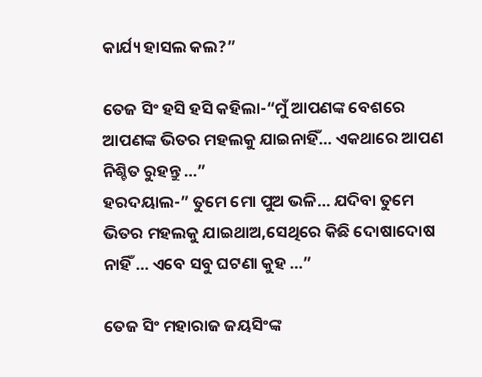କାର୍ଯ୍ୟ ହାସଲ କଲ?”

ତେଜ ସିଂ ହସି ହସି କହିଲା-“ମୁଁ ଆପଣଙ୍କ ବେଶରେ ଆପଣଙ୍କ ଭିତର ମହଲକୁ ଯାଇନାହିଁ… ଏକଥାରେ ଆପଣ ନିଶ୍ଚିତ ରୁହନ୍ତୁ …”
ହରଦୟାଲ-” ତୁମେ ମୋ ପୁଅ ଭଳି… ଯଦିବା ତୁମେ ଭିତର ମହଲକୁ ଯାଇଥାଅ,ସେଥିରେ କିଛି ଦୋଷାଦୋଷ ନାହିଁ … ଏବେ ସବୁ ଘଟଣା କୁହ …”

ତେଜ ସିଂ ମହାରାଜ ଜୟସିଂଙ୍କ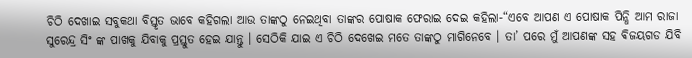ଚିଠି ଦେଖାଇ ସବୁକଥା ବିସ୍ତୃତ ଭାବେ କହିଗଲା ଆଉ ତାଙ୍କଠୁ ନେଇଥିବା ତାଙ୍କର ପୋଷାକ ଫେରାଇ ଦେଇ କହିଲା-“ଏବେ ଆପଣ ଏ ପୋଷାକ ପିନ୍ଧି ଆମ ରାଜା ସୁରେନ୍ଦ୍ର ସିଂ ଙ୍କ ପାଖକୁ ଯିବାକୁ ପ୍ରସ୍ତୁତ ହେଇ ଯାନ୍ତୁ । ସେଠିକି ଯାଇ ଏ ଚିଠି ଦେଖେଇ ମତେ ତାଙ୍କଠୁ ମାଗିନେବେ । ତା’ ପରେ ମୁଁ ଆପଣଙ୍କ ସହ ଵିଜୟଗଡ ଯିବି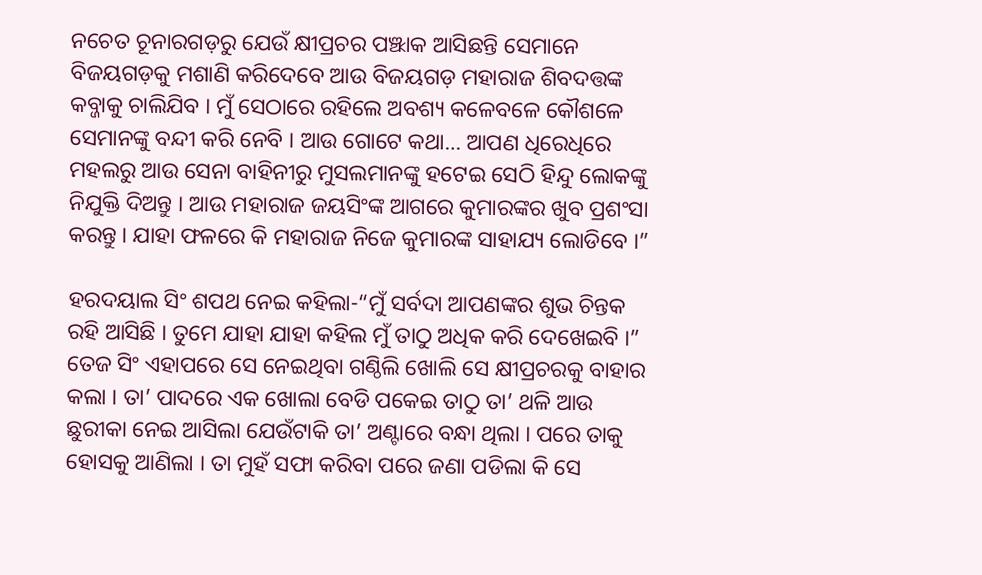ନଚେତ ଚୂନାରଗଡ଼ରୁ ଯେଉଁ କ୍ଷୀପ୍ରଚର ପଞ୍ଝାକ ଆସିଛନ୍ତି ସେମାନେ ବିଜୟଗଡ଼କୁ ମଶାଣି କରିଦେବେ ଆଉ ବିଜୟଗଡ଼ ମହାରାଜ ଶିବଦତ୍ତଙ୍କ କବ୍ଜାକୁ ଚାଲିଯିବ । ମୁଁ ସେଠାରେ ରହିଲେ ଅବଶ୍ୟ କଳେବଳେ କୌଶଳେ ସେମାନଙ୍କୁ ବନ୍ଦୀ କରି ନେବି । ଆଉ ଗୋଟେ କଥା… ଆପଣ ଧିରେଧିରେ ମହଲରୁ ଆଉ ସେନା ବାହିନୀରୁ ମୁସଲମାନଙ୍କୁ ହଟେଇ ସେଠି ହିନ୍ଦୁ ଲୋକଙ୍କୁ ନିଯୁକ୍ତି ଦିଅନ୍ତୁ । ଆଉ ମହାରାଜ ଜୟସିଂଙ୍କ ଆଗରେ କୁମାରଙ୍କର ଖୁବ ପ୍ରଶଂସା କରନ୍ତୁ । ଯାହା ଫଳରେ କି ମହାରାଜ ନିଜେ କୁମାରଙ୍କ ସାହାଯ୍ୟ ଲୋଡିବେ ।”

ହରଦୟାଲ ସିଂ ଶପଥ ନେଇ କହିଲା-“ମୁଁ ସର୍ବଦା ଆପଣଙ୍କର ଶୁଭ ଚିନ୍ତକ ରହି ଆସିଛି । ତୁମେ ଯାହା ଯାହା କହିଲ ମୁଁ ତାଠୁ ଅଧିକ କରି ଦେଖେଇବି ।”
ତେଜ ସିଂ ଏହାପରେ ସେ ନେଇଥିବା ଗଣ୍ଠିଲି ଖୋଲି ସେ କ୍ଷୀପ୍ରଚରକୁ ବାହାର କଲା । ତା’ ପାଦରେ ଏକ ଖୋଲା ବେଡି ପକେଇ ତାଠୁ ତା’ ଥଳି ଆଉ ଛୁରୀକା ନେଇ ଆସିଲା ଯେଉଁଟାକି ତା’ ଅଣ୍ଟାରେ ବନ୍ଧା ଥିଲା । ପରେ ତାକୁ ହୋସକୁ ଆଣିଲା । ତା ମୁହଁ ସଫା କରିବା ପରେ ଜଣା ପଡିଲା କି ସେ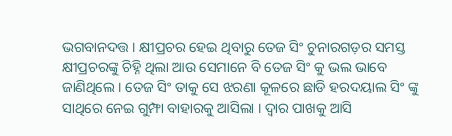ଭଗବାନଦତ୍ତ । କ୍ଷୀପ୍ରଚର ହେଇ ଥିବାରୁ ତେଜ ସିଂ ଚୁନାରଗଡ଼ର ସମସ୍ତ କ୍ଷୀପ୍ରଚରଙ୍କୁ ଚିହ୍ନି ଥିଲା ଆଉ ସେମାନେ ବି ତେଜ ସିଂ କୁ ଭଲ ଭାବେ ଜାଣିଥିଲେ । ତେଜ ସିଂ ତାକୁ ସେ ଝରଣା କୂଳରେ ଛାଡି ହରଦୟାଲ ସିଂ ଙ୍କୁ ସାଥିରେ ନେଇ ଗୁମ୍ଫା ବାହାରକୁ ଆସିଲା । ଦ୍ୱାର ପାଖକୁ ଆସି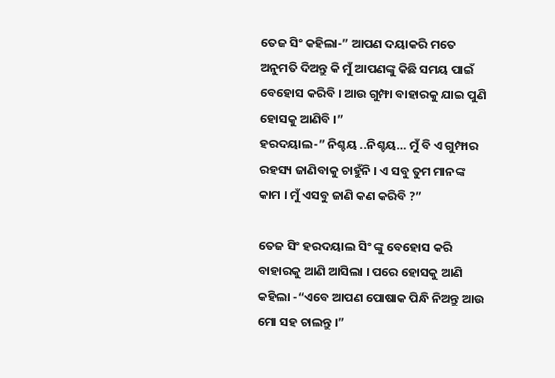ତେଜ ସିଂ କହିଲା-” ଆପଣ ଦୟାକରି ମତେ ଅନୁମତି ଦିଅନ୍ତୁ କି ମୁଁ ଆପଣଙ୍କୁ କିଛି ସମୟ ପାଇଁ ବେହୋସ କରିବି । ଆଉ ଗୁମ୍ଫା ବାହାରକୁ ଯାଇ ପୁଣି ହୋସକୁ ଆଣିବି ।”
ହରଦୟାଲ-” ନିଶ୍ଚୟ ..ନିଶ୍ଚୟ… ମୁଁ ବି ଏ ଗୁମ୍ଫାର ରହସ୍ୟ ଜାଣିବାକୁ ଚାହୁଁନି । ଏ ସବୁ ତୁମ ମାନଙ୍କ କାମ । ମୁଁ ଏସବୁ ଜାଣି କଣ କରିବି ?”

ତେଜ ସିଂ ହରଦୟାଲ ସିଂ ଙ୍କୁ ବେହୋସ କରି ବାହାରକୁ ଆଣି ଆସିଲା । ପରେ ହୋସକୁ ଆଣି କହିଲା -“ଏବେ ଆପଣ ପୋଷାକ ପିନ୍ଧି ନିଅନ୍ତୁ ଆଉ ମୋ ସହ ଚାଲନ୍ତୁ ।”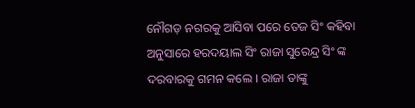ନୌଗଡ଼ ନଗରକୁ ଆସିବା ପରେ ତେଜ ସିଂ କହିବା ଅନୁସାରେ ହରଦୟାଲ ସିଂ ରାଜା ସୁରେନ୍ଦ୍ର ସିଂ ଙ୍କ ଦରବାରକୁ ଗମନ କଲେ । ରାଜା ତାଙ୍କୁ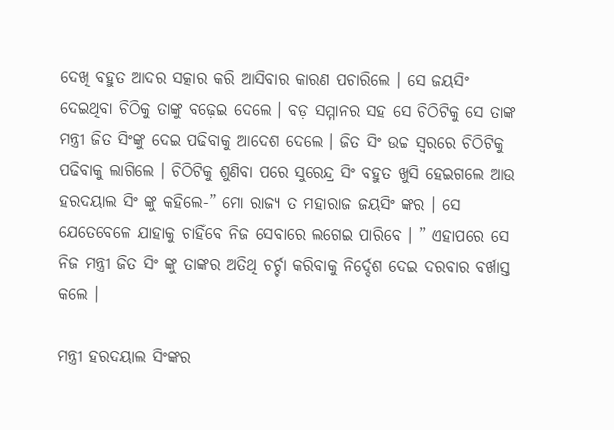ଦେଖି ବହୁତ ଆଦର ସତ୍କାର କରି ଆସିବାର କାରଣ ପଚାରିଲେ । ସେ ଜୟସିଂ ଦେଇଥିବା ଚିଠିକୁ ତାଙ୍କୁ ବଢ଼େଇ ଦେଲେ । ବଡ଼ ସମ୍ମାନର ସହ ସେ ଚିଠିଟିକୁ ସେ ତାଙ୍କ ମନ୍ତ୍ରୀ ଜିତ ସିଂଙ୍କୁ ଦେଇ ପଢିବାକୁ ଆଦେଶ ଦେଲେ । ଜିତ ସିଂ ଉଚ୍ଚ ସ୍ୱରରେ ଚିଠିଟିକୁ ପଢିବାକୁ ଲାଗିଲେ । ଚିଠିଟିକୁ ଶୁଣିବା ପରେ ସୁରେନ୍ଦ୍ର ସିଂ ବହୁତ ଖୁସି ହେଇଗଲେ ଆଉ ହରଦୟାଲ ସିଂ ଙ୍କୁ କହିଲେ-” ମୋ ରାଜ୍ୟ ତ ମହାରାଜ ଜୟସିଂ ଙ୍କର । ସେ ଯେତେବେଳେ ଯାହାକୁ ଚାହିଁବେ ନିଜ ସେବାରେ ଲଗେଇ ପାରିବେ । ” ଏହାପରେ ସେ ନିଜ ମନ୍ତ୍ରୀ ଜିତ ସିଂ ଙ୍କୁ ତାଙ୍କର ଅତିଥି ଚର୍ଚ୍ଚା କରିବାକୁ ନିର୍ଦ୍ଦେଶ ଦେଇ ଦରବାର ବର୍ଖାସ୍ତ କଲେ ।

ମନ୍ତ୍ରୀ ହରଦୟାଲ ସିଂଙ୍କର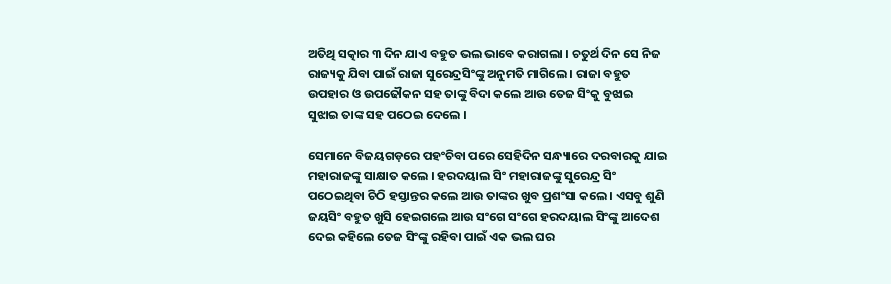ଅତିଥି ସତ୍କାର ୩ ଦିନ ଯାଏ ବହୁତ ଭଲ ଭାବେ କରାଗଲା । ଚତୁର୍ଥ ଦିନ ସେ ନିଜ ରାଜ୍ୟକୁ ଯିବା ପାଇଁ ରାଜା ସୁରେନ୍ଦ୍ରସିଂଙ୍କୁ ଅନୁମତି ମାଗିଲେ । ରାଜା ବହୁତ ଉପହାର ଓ ଉପଢୌକନ ସହ ତାଙ୍କୁ ବିଦା କଲେ ଆଉ ତେଜ ସିଂକୁ ବୁଝାଇ ସୁଝାଇ ତାଙ୍କ ସହ ପଠେଇ ଦେଲେ ।

ସେମାନେ ବିଜୟଗଡ଼ରେ ପହଂଚିବା ପରେ ସେହିଦିନ ସନ୍ଧ୍ୟାରେ ଦରବାରକୁ ଯାଇ ମହାରାଜଙ୍କୁ ସାକ୍ଷାତ କଲେ । ହରଦୟାଲ ସିଂ ମହାରାଜଙ୍କୁ ସୁରେନ୍ଦ୍ର ସିଂ ପଠେଇଥିବା ଚିଠି ହସ୍ତାନ୍ତର କଲେ ଆଉ ତାଙ୍କର ଖୁବ ପ୍ରଶଂସା କଲେ । ଏସବୁ ଶୁଣି ଜୟସିଂ ବହୁତ ଖୁସି ହେଇଗଲେ ଆଉ ସଂଗେ ସଂଗେ ହରଦୟାଲ ସିଂଙ୍କୁ ଆଦେଶ ଦେଇ କହିଲେ ତେଜ ସିଂଙ୍କୁ ରହିବା ପାଇଁ ଏକ ଭଲ ଘର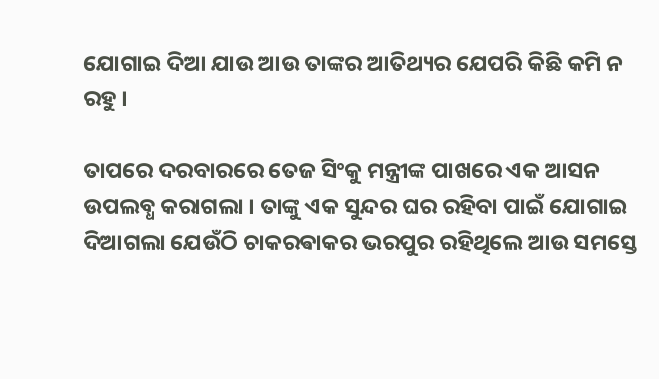ଯୋଗାଇ ଦିଆ ଯାଉ ଆଉ ତାଙ୍କର ଆତିଥ୍ୟର ଯେପରି କିଛି କମି ନ ରହୁ ।

ତାପରେ ଦରବାରରେ ତେଜ ସିଂକୁ ମନ୍ତ୍ରୀଙ୍କ ପାଖରେ ଏକ ଆସନ ଉପଲବ୍ଧ କରାଗଲା । ତାଙ୍କୁ ଏକ ସୁନ୍ଦର ଘର ରହିବା ପାଇଁ ଯୋଗାଇ ଦିଆଗଲା ଯେଉଁଠି ଚାକରଵାକର ଭରପୁର ରହିଥିଲେ ଆଉ ସମସ୍ତେ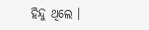ହିନ୍ଦୁ ଥିଲେ ।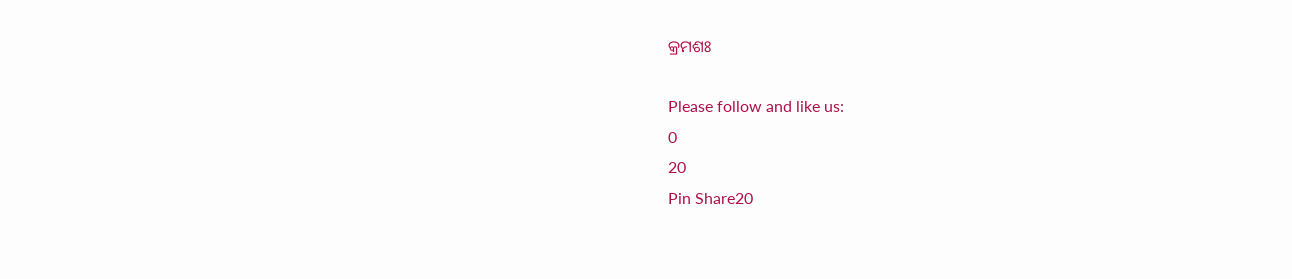କ୍ରମଶଃ

Please follow and like us:
0
20
Pin Share20